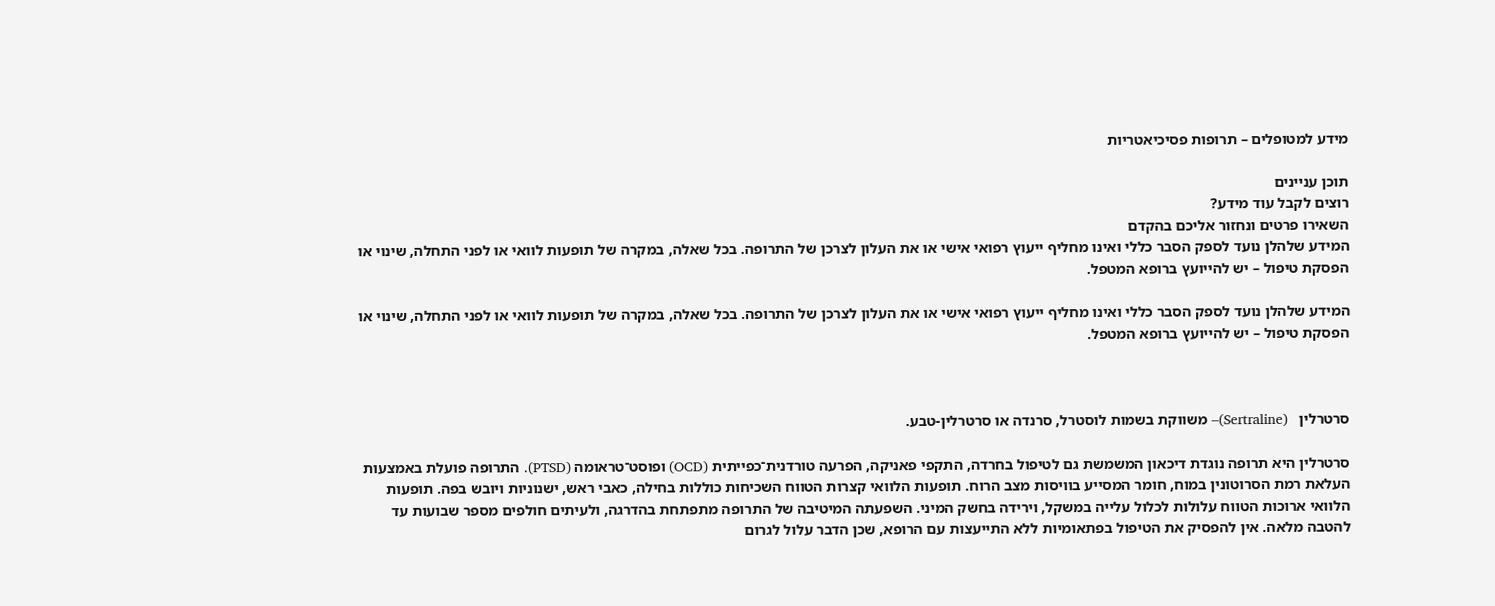מידע למטופלים – תרופות פסיכיאטריות

תוכן עניינים
רוצים לקבל עוד מידע?
השאירו פרטים ונחזור אליכם בהקדם
המידע שלהלן נועד לספק הסבר כללי ואינו מחליף ייעוץ רפואי אישי או את העלון לצרכן של התרופה. בכל שאלה, במקרה של תופעות לוואי או לפני התחלה, שינוי או הפסקת טיפול – יש להייועץ ברופא המטפל.

המידע שלהלן נועד לספק הסבר כללי ואינו מחליף ייעוץ רפואי אישי או את העלון לצרכן של התרופה. בכל שאלה, במקרה של תופעות לוואי או לפני התחלה, שינוי או הפסקת טיפול – יש להייועץ ברופא המטפל.



סרטרלין   (Sertraline)– משווקת בשמות לוסטרל, סרנדה או סרטרלין-טבע.

סרטרלין היא תרופה נוגדת דיכאון המשמשת גם לטיפול בחרדה, התקפי פאניקה, הפרעה טורדנית־כפייתית (OCD) ופוסט־טראומה (PTSD). התרופה פועלת באמצעות העלאת רמת הסרוטונין במוח, חומר המסייע בוויסות מצב הרוח. תופעות הלוואי קצרות הטווח השכיחות כוללות בחילה, כאבי ראש, ישנוניות ויובש בפה. תופעות הלוואי ארוכות הטווח עלולות לכלול עלייה במשקל, וירידה בחשק המיני. השפעתה המיטיבה של התרופה מתפתחת בהדרגה, ולעיתים חולפים מספר שבועות עד להטבה מלאה. אין להפסיק את הטיפול בפתאומיות ללא התייעצות עם הרופא, שכן הדבר עלול לגרום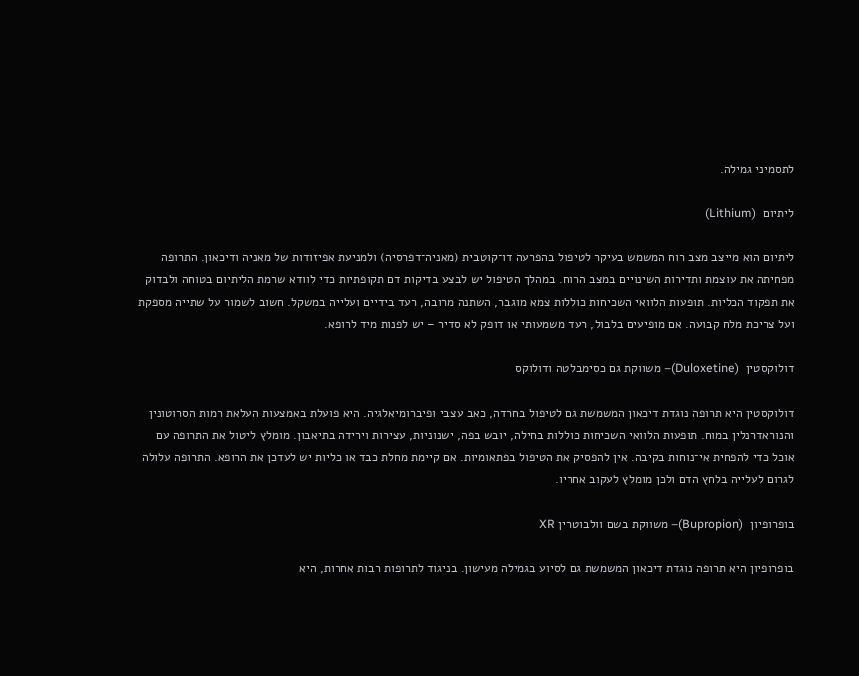לתסמיני גמילה.

ליתיום  (Lithium)

ליתיום הוא מייצב מצב רוח המשמש בעיקר לטיפול בהפרעה דו־קוטבית (מאניה־דפרסיה) ולמניעת אפיזודות של מאניה ודיכאון. התרופה מפחיתה את עוצמת ותדירות השינויים במצב הרוח. במהלך הטיפול יש לבצע בדיקות דם תקופתיות כדי לוודא שרמת הליתיום בטוחה ולבדוק את תפקוד הכליות. תופעות הלוואי השכיחות כוללות צמא מוגבר, השתנה מרובה, רעד בידיים ועלייה במשקל. חשוב לשמור על שתייה מספקת ועל צריכת מלח קבועה. אם מופיעים בלבול, רעד משמעותי או דופק לא סדיר – יש לפנות מיד לרופא.

דולוקסטין  (Duloxetine)– משווקת גם כסימבלטה ודולוקס

דולוקסטין היא תרופה נוגדת דיכאון המשמשת גם לטיפול בחרדה, כאב עצבי ופיברומיאלגיה. היא פועלת באמצעות העלאת רמות הסרוטונין והנוראדרנלין במוח. תופעות הלוואי השכיחות כוללות בחילה, יובש בפה, ישנוניות, עצירות וירידה בתיאבון. מומלץ ליטול את התרופה עם אוכל כדי להפחית אי־נוחות בקיבה. אין להפסיק את הטיפול בפתאומיות. אם קיימת מחלת כבד או כליות יש לעדכן את הרופא. התרופה עלולה לגרום לעלייה בלחץ הדם ולכן מומלץ לעקוב אחריו.

בופרופיון  (Bupropion)– משווקת בשם וולבוטרין XR

בופרופיון היא תרופה נוגדת דיכאון המשמשת גם לסיוע בגמילה מעישון. בניגוד לתרופות רבות אחרות, היא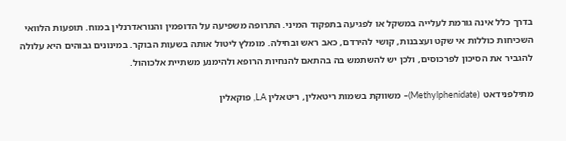בדרך כלל אינה גורמת לעלייה במשקל או לפגיעה בתפקוד המיני. התרופה משפיעה על הדופמין והנוראדרנלין במוח. תופעות הלוואי השכיחות כוללות אי שקט ועצבנות, קושי להירדם, כאב ראש ובחילה. מומלץ ליטול אותה בשעות הבוקר. במינונים גבוהים היא עלולה להגביר את הסיכון לפרכוסים, ולכן יש להשתמש בה בהתאם להנחיות הרופא ולהימנע משתיית אלכוהול.

מתילפנידאט  (Methylphenidate)– משווקת בשמות ריטאלין, ריטאלין LA, פוקאלין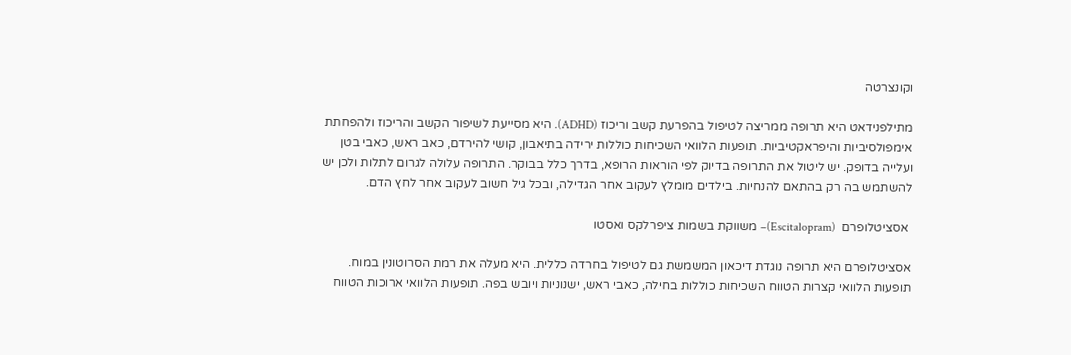וקונצרטה

מתילפנידאט היא תרופה ממריצה לטיפול בהפרעת קשב וריכוז (ADHD). היא מסייעת לשיפור הקשב והריכוז ולהפחתת אימפולסיביות והיפראקטיביות. תופעות הלוואי השכיחות כוללות ירידה בתיאבון, קושי להירדם, כאב ראש, כאבי בטן ועלייה בדופק. יש ליטול את התרופה בדיוק לפי הוראות הרופא, בדרך כלל בבוקר. התרופה עלולה לגרום לתלות ולכן יש להשתמש בה רק בהתאם להנחיות. בילדים מומלץ לעקוב אחר הגדילה, ובכל גיל חשוב לעקוב אחר לחץ הדם.

 אסציטלופרם  (Escitalopram)– משווקת בשמות ציפרלקס ואסטו

אסציטלופרם היא תרופה נוגדת דיכאון המשמשת גם לטיפול בחרדה כללית. היא מעלה את רמת הסרוטונין במוח. תופעות הלוואי קצרות הטווח השכיחות כוללות בחילה, כאבי ראש, ישנוניות ויובש בפה. תופעות הלוואי ארוכות הטווח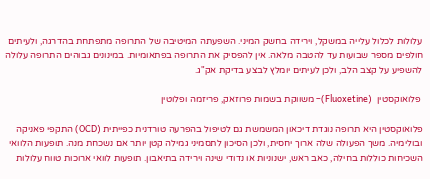עלולות לכלול עלייה במשקל, וירידה בחשק המיני. השפעתה המיטיבה של התרופה מתפתחת בהדרגה, ולעיתים חולפים מספר שבועות עד להטבה מלאה. אין להפסיק את התרופה בפתאומיות. במינונים גבוהים התרופה עלולה להשפיע על קצב הלב, ולכן לעיתים יומלץ לבצע בדיקת אק"ג.

 פלואוקסטין  (Fluoxetine)– משווקת בשמות פרוזאק, פריזמה ופלוטין

פלואוקסטין היא תרופה נוגדת דיכאון המשמשת גם לטיפול בהפרעה טורדנית כפייתית (OCD) התקפי פאניקה ובולימיה. משך הפעולה שלה ארוך יחסית, ולכן הסיכון לתסמיני גמילה קטן יותר אם נשכחת מנה. תופעות הלוואי השכיחות כוללות בחילה, כאב ראש, ישנוניות או נדודי שינה וירידה בתיאבון. תופעות לוואי ארוכות טווח עלולות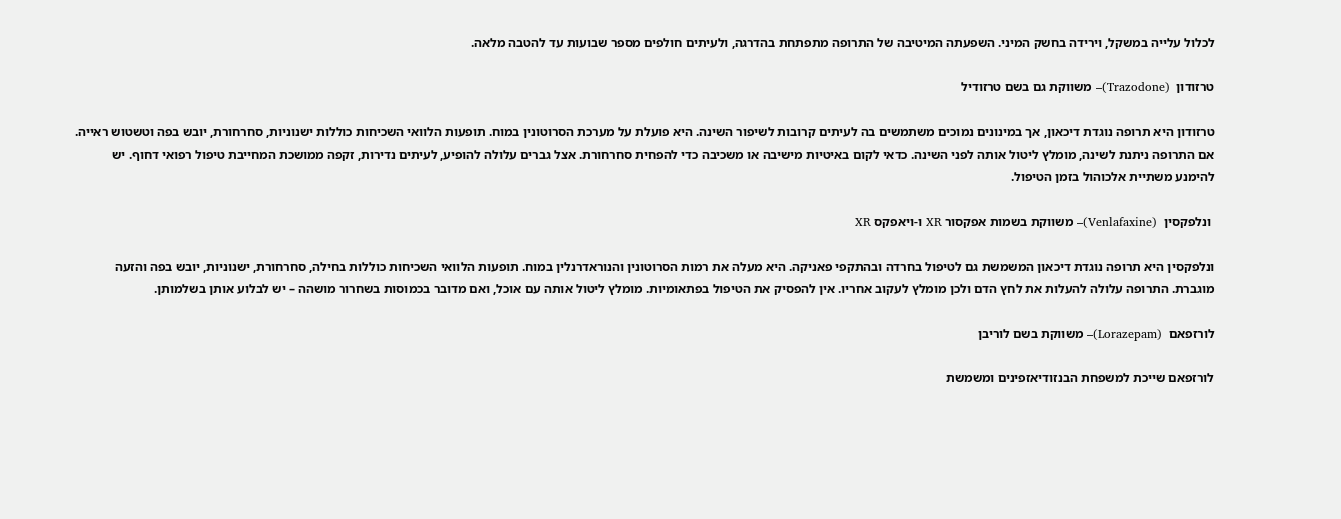לכלול עלייה במשקל, וירידה בחשק המיני. השפעתה המיטיבה של התרופה מתפתחת בהדרגה, ולעיתים חולפים מספר שבועות עד להטבה מלאה.

טרזודון  (Trazodone)– משווקת גם בשם טרזודיל

טרזודון היא תרופה נוגדת דיכאון, אך במינונים נמוכים משתמשים בה לעיתים קרובות לשיפור השינה. היא פועלת על מערכת הסרוטונין במוח. תופעות הלוואי השכיחות כוללות ישנוניות, סחרחורת, יובש בפה וטשטוש ראייה. אם התרופה ניתנת לשינה, מומלץ ליטול אותה לפני השינה. כדאי לקום באיטיות מישיבה או משכיבה כדי להפחית סחרחורת. אצל גברים עלולה להופיע, לעיתים נדירות, זקפה ממושכת המחייבת טיפול רפואי דחוף. יש להימנע משתיית אלכוהול בזמן הטיפול.

 ונלפקסין  (Venlafaxine)– משווקת בשמות אפקסור XR ו-ויאפקס XR

ונלפקסין היא תרופה נוגדת דיכאון המשמשת גם לטיפול בחרדה ובהתקפי פאניקה. היא מעלה את רמות הסרוטונין והנוראדרנלין במוח. תופעות הלוואי השכיחות כוללות בחילה, סחרחורת, ישנוניות, יובש בפה והזעה מוגברת. התרופה עלולה להעלות את לחץ הדם ולכן מומלץ לעקוב אחריו. אין להפסיק את הטיפול בפתאומיות. מומלץ ליטול אותה עם אוכל, ואם מדובר בכמוסות בשחרור מושהה – יש לבלוע אותן בשלמותן.

לורזפאם  (Lorazepam)– משווקת בשם לוריבן

לורזפאם שייכת למשפחת הבנזודיאזפינים ומשמשת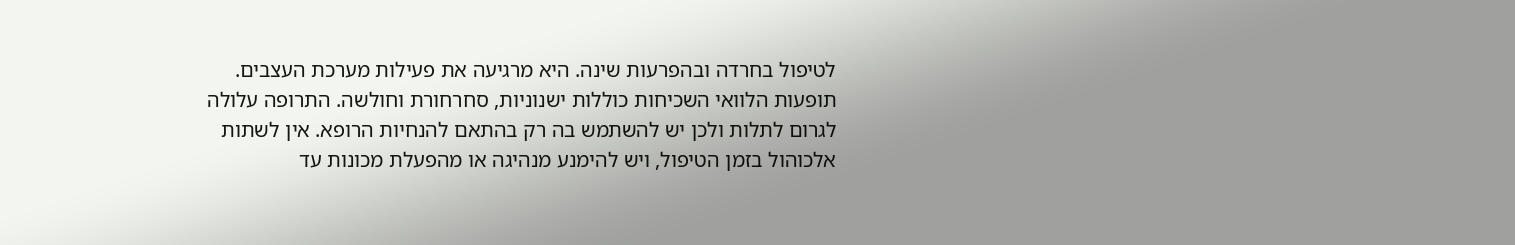לטיפול בחרדה ובהפרעות שינה. היא מרגיעה את פעילות מערכת העצבים. תופעות הלוואי השכיחות כוללות ישנוניות, סחרחורת וחולשה. התרופה עלולה לגרום לתלות ולכן יש להשתמש בה רק בהתאם להנחיות הרופא. אין לשתות אלכוהול בזמן הטיפול, ויש להימנע מנהיגה או מהפעלת מכונות עד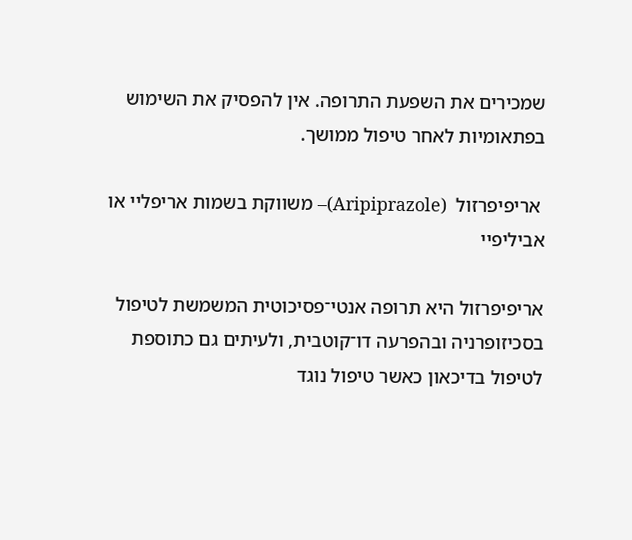שמכירים את השפעת התרופה. אין להפסיק את השימוש בפתאומיות לאחר טיפול ממושך.

 אריפיפרזול  (Aripiprazole)– משווקת בשמות אריפליי או אביליפיי

אריפיפרזול היא תרופה אנטי־פסיכוטית המשמשת לטיפול בסכיזופרניה ובהפרעה דו־קוטבית, ולעיתים גם כתוספת לטיפול בדיכאון כאשר טיפול נוגד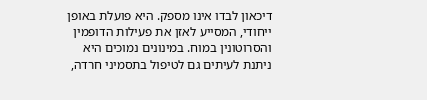דיכאון לבדו אינו מספק. היא פועלת באופן ייחודי, המסייע לאזן את פעילות הדופמין והסרוטונין במוח. במינונים נמוכים היא ניתנת לעיתים גם לטיפול בתסמיני חרדה,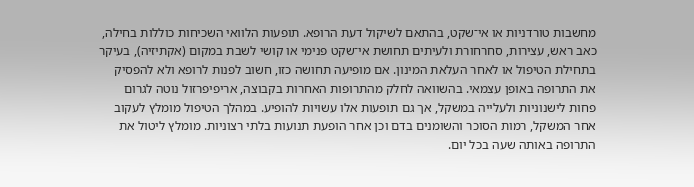מחשבות טורדניות או אי־שקט, בהתאם לשיקול דעת הרופא. תופעות הלוואי השכיחות כוללות בחילה, כאב ראש, עצירות, סחרחורת ולעיתים תחושת אי־שקט פנימי או קושי לשבת במקום (אקתיזיה), בעיקר בתחילת הטיפול או לאחר העלאת המינון. אם מופיעה תחושה כזו, חשוב לפנות לרופא ולא להפסיק את התרופה באופן עצמאי. בהשוואה לחלק מהתרופות האחרות בקבוצה, אריפיפרזול נוטה לגרום פחות לישנוניות ולעלייה במשקל, אך גם תופעות אלו עשויות להופיע. במהלך הטיפול מומלץ לעקוב אחר המשקל, רמות הסוכר והשומנים בדם וכן אחר הופעת תנועות בלתי רצוניות. מומלץ ליטול את התרופה באותה שעה בכל יום.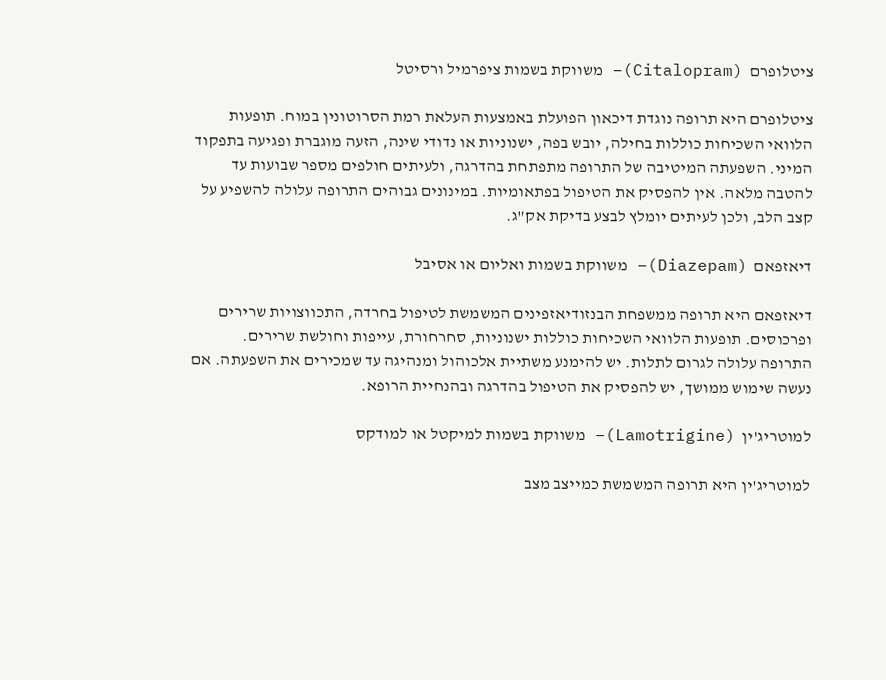ציטלופרם  (Citalopram)– משווקת בשמות ציפרמיל ורסיטל

ציטלופרם היא תרופה נוגדת דיכאון הפועלת באמצעות העלאת רמת הסרוטונין במוח. תופעות הלוואי השכיחות כוללות בחילה, יובש בפה, ישנוניות או נדודי שינה, הזעה מוגברת ופגיעה בתפקוד המיני. השפעתה המיטיבה של התרופה מתפתחת בהדרגה, ולעיתים חולפים מספר שבועות עד להטבה מלאה. אין להפסיק את הטיפול בפתאומיות. במינונים גבוהים התרופה עלולה להשפיע על קצב הלב, ולכן לעיתים יומלץ לבצע בדיקת אק"ג.

דיאזפאם  (Diazepam)– משווקת בשמות ואליום או אסיבל

דיאזפאם היא תרופה ממשפחת הבנזודיאזפינים המשמשת לטיפול בחרדה, התכווצויות שרירים ופרכוסים. תופעות הלוואי השכיחות כוללות ישנוניות, סחרחורת, עייפות וחולשת שרירים. התרופה עלולה לגרום לתלות. יש להימנע משתיית אלכוהול ומנהיגה עד שמכירים את השפעתה. אם נעשה שימוש ממושך, יש להפסיק את הטיפול בהדרגה ובהנחיית הרופא.

למוטריג'ין  (Lamotrigine)– משווקת בשמות למיקטל או למודקס

למוטריג'ין היא תרופה המשמשת כמייצב מצב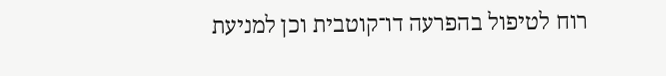רוח לטיפול בהפרעה דו־קוטבית וכן למניעת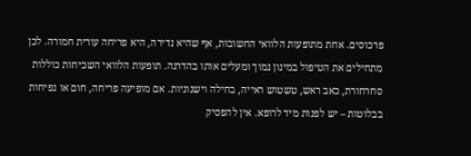פרכוסים. אחת מתופעות הלוואי החשובות, אף שהיא נדירה, היא פריחה עורית חמורה. לכן מתחילים את הטיפול במינון נמוך ומעלים אותו בהדרגה. תופעות הלוואי השכיחות כוללות סחרחורת, כאב ראש, טשטוש ראייה, בחילה וישנוניות. אם מופיעה פריחה, חום או נפיחות בבלוטות – יש לפנות מיד לרופא. אין להפסיק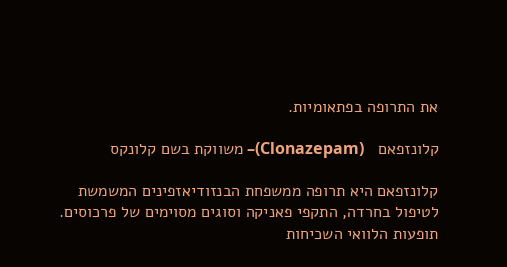את התרופה בפתאומיות.

קלונזפאם   (Clonazepam)– משווקת בשם קלונקס

קלונזפאם היא תרופה ממשפחת הבנזודיאזפינים המשמשת לטיפול בחרדה, התקפי פאניקה וסוגים מסוימים של פרכוסים. תופעות הלוואי השכיחות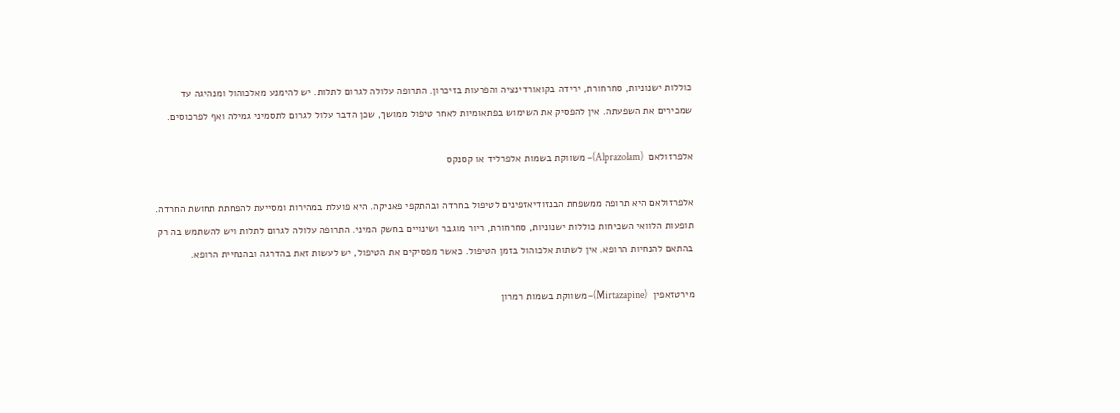כוללות ישנוניות, סחרחורת, ירידה בקואורדינציה והפרעות בזיכרון. התרופה עלולה לגרום לתלות. יש להימנע מאלכוהול ומנהיגה עד שמכירים את השפעתה. אין להפסיק את השימוש בפתאומיות לאחר טיפול ממושך, שכן הדבר עלול לגרום לתסמיני גמילה ואף לפרכוסים.

אלפרזולאם  (Alprazolam)– משווקת בשמות אלפרליד או קסנקס

אלפרזולאם היא תרופה ממשפחת הבנזודיאזפינים לטיפול בחרדה ובהתקפי פאניקה. היא פועלת במהירות ומסייעת להפחתת תחושת החרדה. תופעות הלוואי השכיחות כוללות ישנוניות, סחרחורת, ריור מוגבר ושינויים בחשק המיני. התרופה עלולה לגרום לתלות ויש להשתמש בה רק בהתאם להנחיות הרופא. אין לשתות אלכוהול בזמן הטיפול. כאשר מפסיקים את הטיפול, יש לעשות זאת בהדרגה ובהנחיית הרופא.

מירטזאפין  (Mirtazapine)– משווקת בשמות רמרון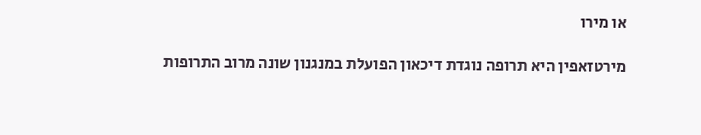או מירו

מירטזאפין היא תרופה נוגדת דיכאון הפועלת במנגנון שונה מרוב התרופות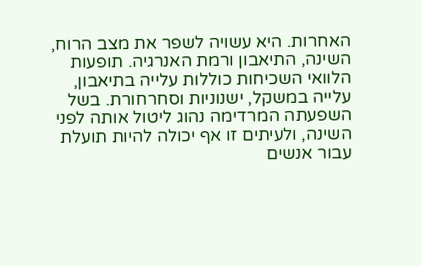האחרות. היא עשויה לשפר את מצב הרוח, השינה, התיאבון ורמת האנרגיה. תופעות הלוואי השכיחות כוללות עלייה בתיאבון, עלייה במשקל, ישנוניות וסחרחורת. בשל השפעתה המרדימה נהוג ליטול אותה לפני השינה, ולעיתים זו אף יכולה להיות תועלת עבור אנשים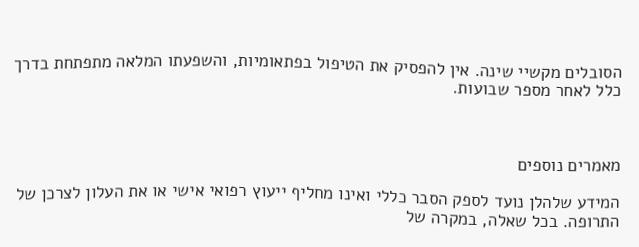הסובלים מקשיי שינה. אין להפסיק את הטיפול בפתאומיות, והשפעתו המלאה מתפתחת בדרך כלל לאחר מספר שבועות.



מאמרים נוספים

המידע שלהלן נועד לספק הסבר כללי ואינו מחליף ייעוץ רפואי אישי או את העלון לצרכן של התרופה. בכל שאלה, במקרה של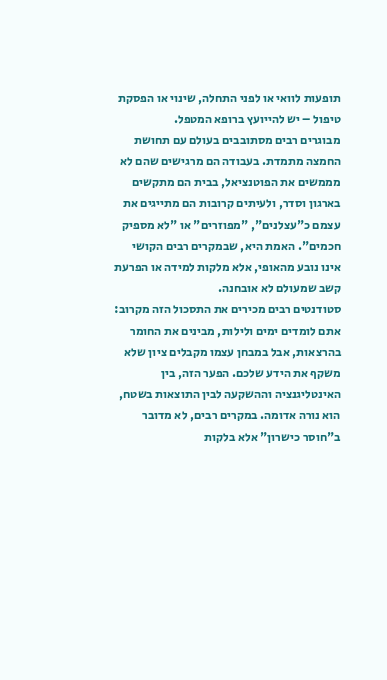תופעות לוואי או לפני התחלה, שינוי או הפסקת טיפול – יש להייועץ ברופא המטפל.
מבוגרים רבים מסתובבים בעולם עם תחושת החמצה מתמדת. בעבודה הם מרגישים שהם לא מממשים את הפוטנציאל, בבית הם מתקשים בארגון וסדר, ולעיתים קרובות הם מתייגים את עצמם כ"עצלנים", "מפוזרים" או "לא מספיק חכמים". האמת היא, שבמקרים רבים הקושי אינו נובע מהאופי, אלא מלקות למידה או הפרעת קשב שמעולם לא אובחנה.
סטודנטים רבים מכירים את התסכול הזה מקרוב: אתם לומדים ימים ולילות, מבינים את החומר בהרצאות, אבל במבחן עצמו מקבלים ציון שלא משקף את הידע שלכם. הפער הזה, בין האינטליגנציה וההשקעה לבין התוצאות בשטח, הוא נורה אדומה. במקרים רבים, לא מדובר ב"חוסר כישרון" אלא בלקות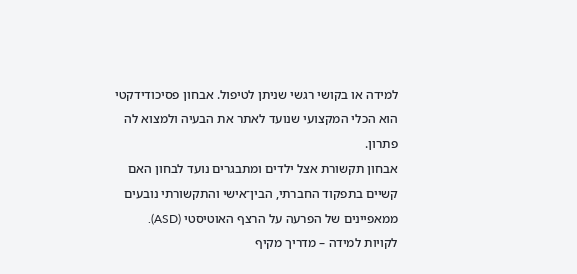למידה או בקושי רגשי שניתן לטיפול. אבחון פסיכודידקטי הוא הכלי המקצועי שנועד לאתר את הבעיה ולמצוא לה פתרון.
אבחון תקשורת אצל ילדים ומתבגרים נועד לבחון האם קשיים בתפקוד החברתי, הבין־אישי והתקשורתי נובעים ממאפיינים של הפרעה על הרצף האוטיסטי (ASD).
לקויות למידה – מדריך מקיף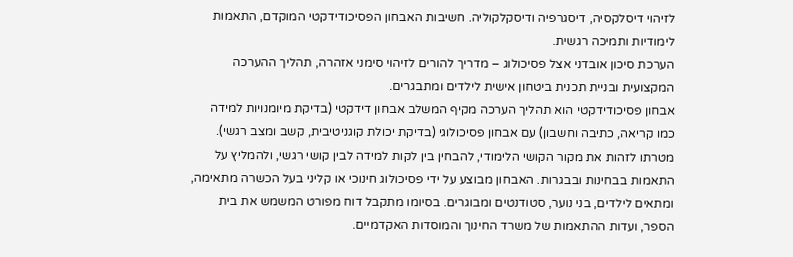לזיהוי דיסלקסיה, דיסגרפיה ודיסקלקוליה. חשיבות האבחון הפסיכודידקטי המוקדם, התאמות לימודיות ותמיכה רגשית.
הערכת סיכון אובדני אצל פסיכולוג – מדריך להורים לזיהוי סימני אזהרה, תהליך ההערכה המקצועית ובניית תכנית ביטחון אישית לילדים ומתבגרים.
אבחון פסיכודידקטי הוא תהליך הערכה מקיף המשלב אבחון דידקטי (בדיקת מיומנויות למידה כמו קריאה, כתיבה וחשבון) עם אבחון פסיכולוגי (בדיקת יכולת קוגניטיבית, קשב ומצב רגשי). מטרתו לזהות את מקור הקושי הלימודי, להבחין בין לקות למידה לבין קושי רגשי, ולהמליץ על התאמות בבחינות ובבגרות. האבחון מבוצע על ידי פסיכולוג חינוכי או קליני בעל הכשרה מתאימה, ומתאים לילדים, בני נוער, סטודנטים ומבוגרים. בסיומו מתקבל דוח מפורט המשמש את בית הספר, ועדות ההתאמות של משרד החינוך והמוסדות האקדמיים.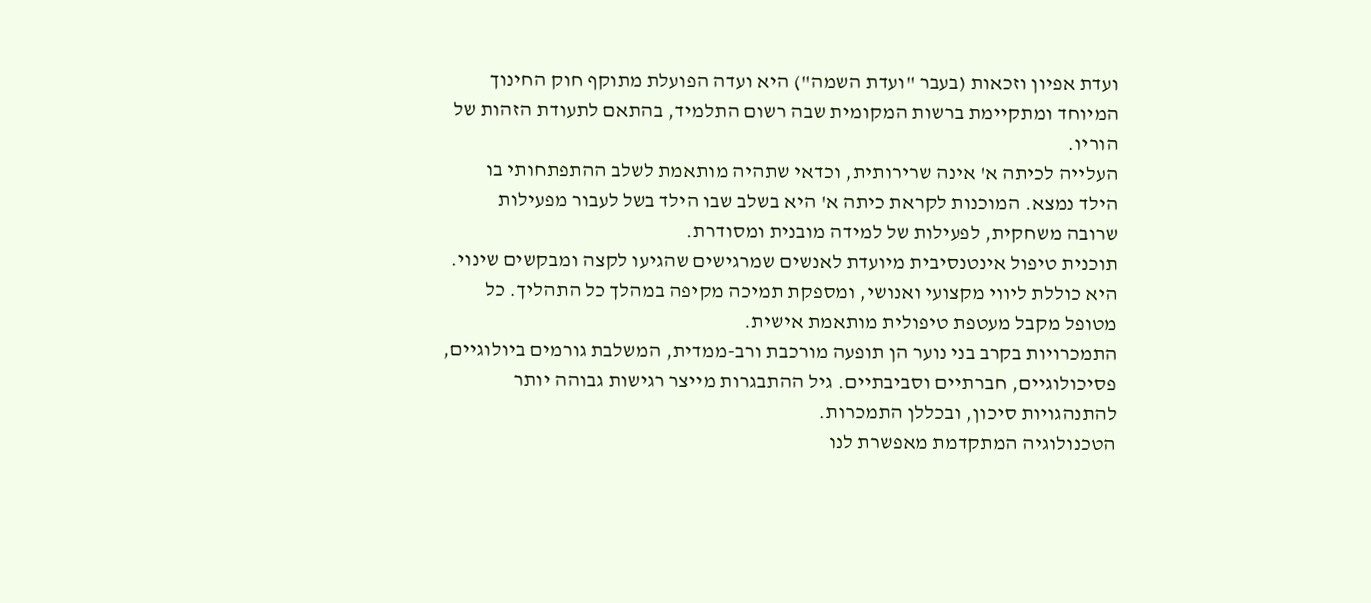ועדת אפיון וזכאות (בעבר "ועדת השמה") היא ועדה הפועלת מתוקף חוק החינוך המיוחד ומתקיימת ברשות המקומית שבה רשום התלמיד, בהתאם לתעודת הזהות של הוריו.
העלייה לכיתה א' אינה שרירותית, וכדאי שתהיה מותאמת לשלב ההתפתחותי בו הילד נמצא. המוכנות לקראת כיתה א' היא בשלב שבו הילד בשל לעבור מפעילות שרובה משחקית, לפעילות של למידה מובנית ומסודרת.
תוכנית טיפול אינטנסיבית מיועדת לאנשים שמרגישים שהגיעו לקצה ומבקשים שינוי. היא כוללת ליווי מקצועי ואנושי, ומספקת תמיכה מקיפה במהלך כל התהליך. כל מטופל מקבל מעטפת טיפולית מותאמת אישית.
התמכרויות בקרב בני נוער הן תופעה מורכבת ורב-ממדית, המשלבת גורמים ביולוגיים, פסיכולוגיים, חברתיים וסביבתיים. גיל ההתבגרות מייצר רגישות גבוהה יותר להתנהגויות סיכון, ובכללן התמכרות.
הטכנולוגיה המתקדמת מאפשרת לנו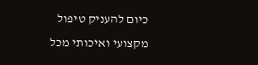כיום להעניק טיפול מקצועי ואיכותי מכל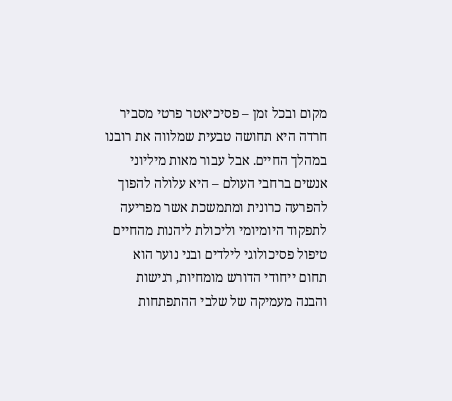מקום ובכל זמן – פסיכיאטר פרטי מסביר
חרדה היא תחושה טבעית שמלווה את רובנו במהלך החיים. אבל עבור מאות מיליוני אנשים ברחבי העולם – היא עלולה להפוך להפרעה כרונית ומתמשכת אשר מפריעה לתפקוד היומיומי וליכולת ליהנות מהחיים
טיפול פסיכולוגי לילדים ובני נוער הוא תחום ייחודי הדורש מומחיות, רגישות והבנה מעמיקה של שלבי ההתפתחות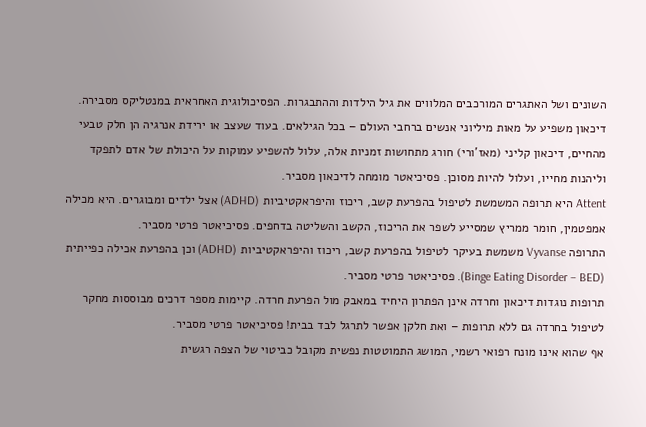השונים ושל האתגרים המורכבים המלווים את גיל הילדות וההתבגרות. הפסיכולוגית האחראית במנטליקס מסבירה.
דיכאון משפיע על מאות מיליוני אנשים ברחבי העולם – בכל הגילאים. בעוד שעצב או ירידת אנרגיה הן חלק טבעי מהחיים, דיכאון קליני (מאז'ורי) חורג מתחושות זמניות אלה, עלול להשפיע עמוקות על היכולת של אדם לתפקד וליהנות מחייו, ועלול להיות מסוכן. פסיכיאטר מומחה לדיכאון מסביר.
Attent היא תרופה המשמשת לטיפול בהפרעת קשב, ריכוז והיפראקטיביות (ADHD) אצל ילדים ומבוגרים. היא מכילה אמפטמין, חומר ממריץ שמסייע לשפר את הריכוז, הקשב והשליטה בדחפים. פסיכיאטר פרטי מסביר.
התרופה Vyvanse משמשת בעיקר לטיפול בהפרעת קשב, ריכוז והיפראקטיביות (ADHD) וכן בהפרעת אכילה כפייתית (Binge Eating Disorder – BED). פסיכיאטר פרטי מסביר.
תרופות נוגדות דיכאון וחרדה אינן הפתרון היחיד במאבק מול הפרעת חרדה. קיימות מספר דרכים מבוססות מחקר לטיפול בחרדה גם ללא תרופות – ואת חלקן אפשר לתרגל לבד בבית! פסיכיאטר פרטי מסביר.
אף שהוא אינו מונח רפואי רשמי, המושג התמוטטות נפשית מקובל כביטוי של הצפה רגשית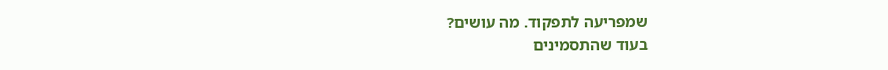שמפריעה לתפקוד. מה עושים?
בעוד שהתסמינים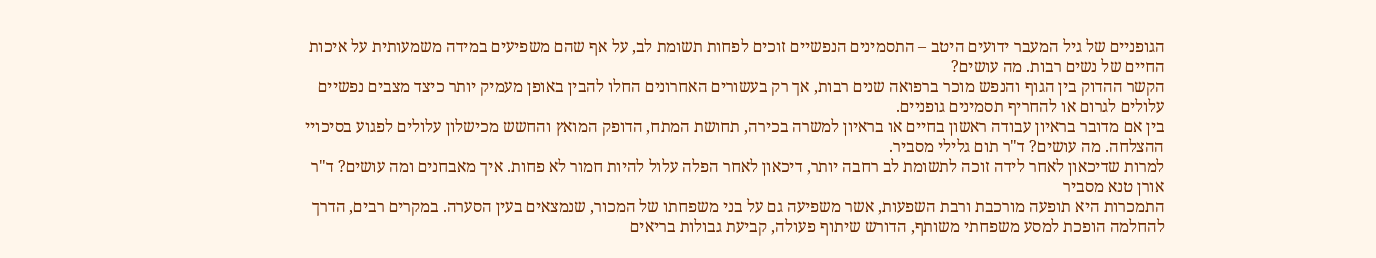הגופניים של גיל המעבר ידועים היטב – התסמינים הנפשיים זוכים לפחות תשומת לב, על אף שהם משפיעים במידה משמעותית על איכות החיים של נשים רבות. מה עושים?
הקשר ההדוק בין הגוף והנפש מוכר ברפואה שנים רבות, אך רק בעשורים האחרונים החלו להבין באופן מעמיק יותר כיצד מצבים נפשיים עלולים לגרום או להחריף תסמינים גופניים.
בין אם מדובר בראיון עבודה ראשון בחיים או בראיון למשרה בכירה, תחושת המתח, הדופק המואץ והחשש מכישלון עלולים לפגוע בסיכויי ההצלחה. מה עושים? ד"ר תום גלילי מסביר.
למרות שדיכאון לאחר לידה זוכה לתשומת לב רחבה יותר, דיכאון לאחר הפלה עלול להיות חמור לא פחות. איך מאבחנים ומה עושים? ד"ר אורן טנא מסביר
התמכרות היא תופעה מורכבת ורבת השפעות, אשר משפיעה גם על בני משפחתו של המכור, שנמצאים בעין הסערה. במקרים רבים, הדרך להחלמה הופכת למסע משפחתי משותף, הדורש שיתוף פעולה, קביעת גבולות בריאים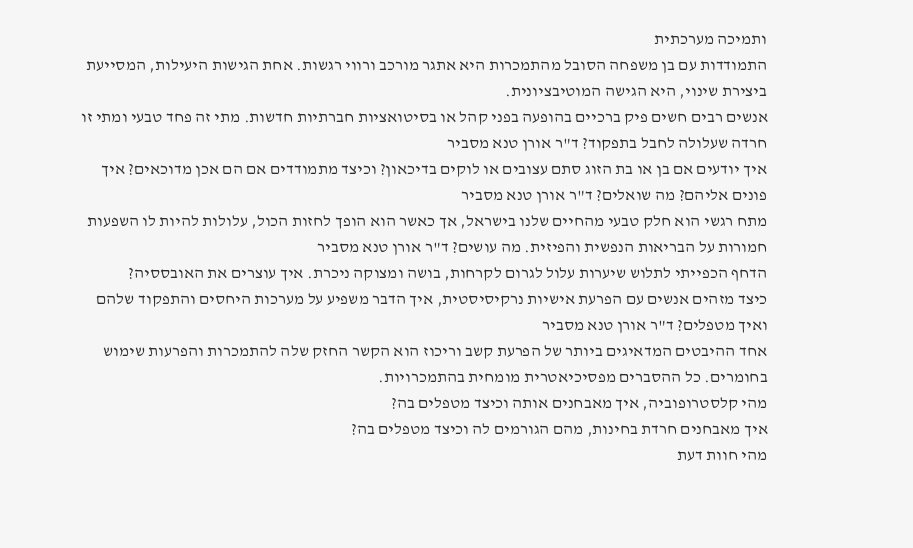ותמיכה מערכתית
התמודדות עם בן משפחה הסובל מהתמכרות היא אתגר מורכב ורווי רגשות. אחת הגישות היעילות, המסייעת ביצירת שינוי, היא הגישה המוטיבציונית.
אנשים רבים חשים פיק ברכיים בהופעה בפני קהל או בסיטואציות חברתיות חדשות. מתי זה פחד טבעי ומתי זו חרדה שעלולה לחבל בתפקוד? ד"ר אורן טנא מסביר
איך יודעים אם בן או בת הזוג סתם עצובים או לוקים בדיכאון? וכיצד מתמודדים אם הם אכן מדוכאים? איך פונים אליהם? מה שואלים? ד"ר אורן טנא מסביר
מתח רגשי הוא חלק טבעי מהחיים שלנו בישראל, אך כאשר הוא הופך לחזות הכול, עלולות להיות לו השפעות חמורות על הבריאות הנפשית והפיזית. מה עושים? ד"ר אורן טנא מסביר
הדחף הכפייתי לתלוש שיערות עלול לגרום לקרחות, בושה ומצוקה ניכרת. איך עוצרים את האובססיה?
כיצד מזהים אנשים עם הפרעת אישיות נרקיסיסטית, איך הדבר משפיע על מערכות היחסים והתפקוד שלהם ואיך מטפלים? ד"ר אורן טנא מסביר
אחד ההיבטים המדאיגים ביותר של הפרעת קשב וריכוז הוא הקשר החזק שלה להתמכרות והפרעות שימוש בחומרים. כל ההסברים מפסיכיאטרית מומחית בהתמכרויות.
מהי קלסטרופוביה, איך מאבחנים אותה וכיצד מטפלים בה?
איך מאבחנים חרדת בחינות, מהם הגורמים לה וכיצד מטפלים בה?
מהי חוות דעת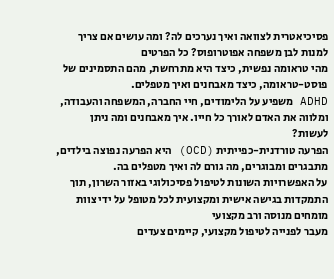פסיכיאטרית לצוואה ואיך נערכים לה? ומה עושים אם צריך למנות לבן משפחה אפוטרופוס? כל הפרטים
מהי טראומה נפשית, כיצד היא מתרחשת, מהם התסמינים של פוסט-טראומה, כיצד מאבחנים ואיך מטפלים.
ADHD משפיע על הלימודים, חיי החברה, המשפחה והעבודה, ומלווה את האדם לאורך כל חייו. איך מאבחנים ומה ניתן לעשות?
הפרעה טורדנית-כפייתית (OCD) היא הפרעה נפוצה בילדים, מתבגרים ומבוגרים, מה גורם לה ואיך מטפלים בה.
על האפשרויות השונות לטיפול פסיכולוגי באזור השרון, תוך התמקדות בגישה אישית ומקצועית לכל מטופל על ידי צוות מומחים מנוסה ורב מקצועי
מעבר לפנייה לטיפול מקצועי, קיימים צעדים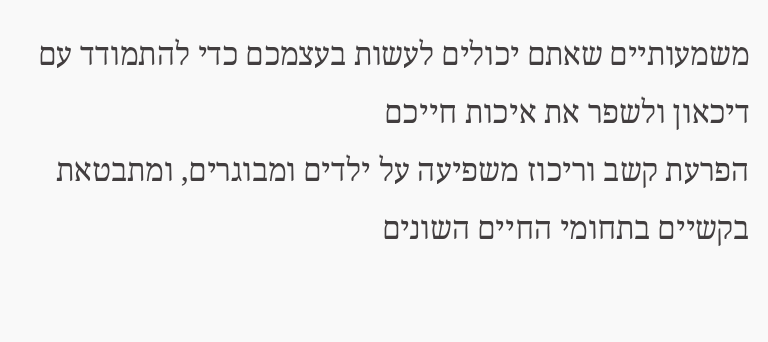משמעותיים שאתם יכולים לעשות בעצמכם כדי להתמודד עם דיכאון ולשפר את איכות חייכם
הפרעת קשב וריכוז משפיעה על ילדים ומבוגרים, ומתבטאת בקשיים בתחומי החיים השונים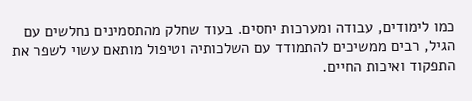כמו לימודים, עבודה ומערכות יחסים. בעוד שחלק מהתסמינים נחלשים עם הגיל, רבים ממשיכים להתמודד עם השלכותיה וטיפול מותאם עשוי לשפר את התפקוד ואיכות החיים.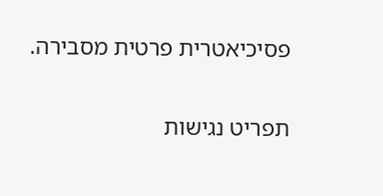פסיכיאטרית פרטית מסבירה.

תפריט נגישות